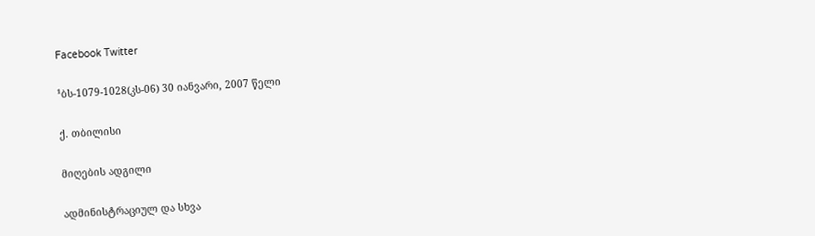Facebook Twitter

¹ბს-1079-1028(კს-06) 30 იანვარი, 2007 წელი

ქ. თბილისი

მიღების ადგილი

ადმინისტრაციულ და სხვა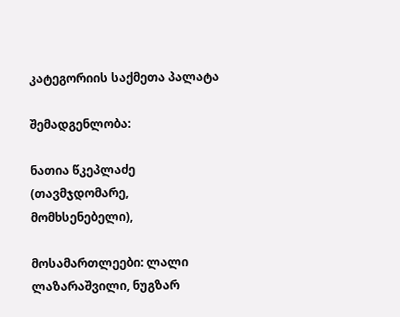კატეგორიის საქმეთა პალატა

შემადგენლობა:

ნათია წკეპლაძე (თავმჯდომარე, მომხსენებელი),

მოსამართლეები: ლალი ლაზარაშვილი, ნუგზარ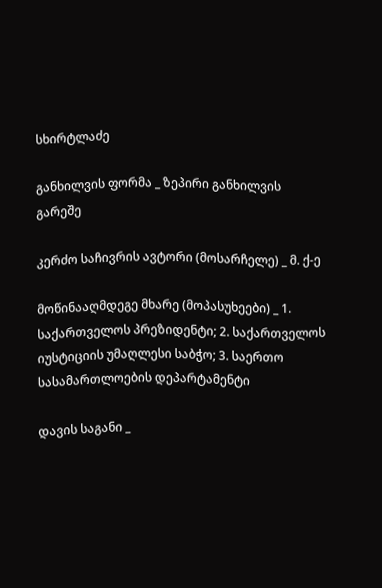სხირტლაძე

განხილვის ფორმა _ ზეპირი განხილვის გარეშე

კერძო საჩივრის ავტორი (მოსარჩელე) _ მ. ქ-ე

მოწინააღმდეგე მხარე (მოპასუხეები) _ 1. საქართველოს პრეზიდენტი; 2. საქართველოს იუსტიციის უმაღლესი საბჭო; 3. საერთო სასამართლოების დეპარტამენტი

დავის საგანი _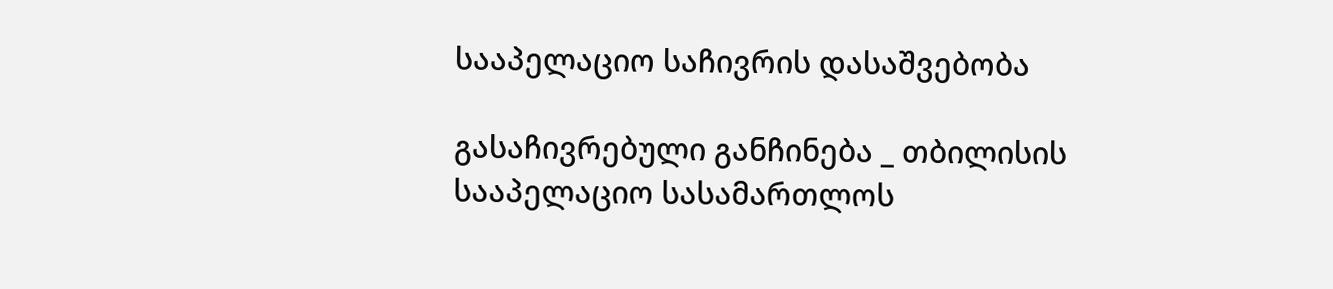სააპელაციო საჩივრის დასაშვებობა

გასაჩივრებული განჩინება _ თბილისის სააპელაციო სასამართლოს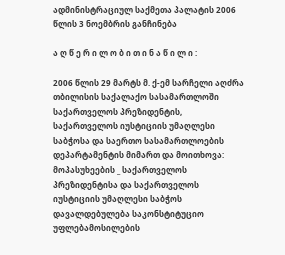ადმინისტრაციულ საქმეთა პალატის 2006 წლის 3 ნოემბრის განჩინება

ა ღ წ ე რ ი ლ ო ბ ი თ ი ნ ა წ ი ლ ი :

2006 წლის 29 მარტს მ. ქ-ემ სარჩელი აღძრა თბილისის საქალაქო სასამართლოში საქართველოს პრეზიდენტის, საქართველოს იუსტიციის უმაღლესი საბჭოსა და საერთო სასამართლოების დეპარტამენტის მიმართ და მოითხოვა: მოპასუხეების _ საქართველოს პრეზიდენტისა და საქართველოს იუსტიციის უმაღლესი საბჭოს დავალდებულება საკონსტიტუციო უფლებამოსილების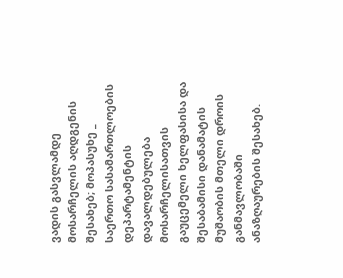ვადის გასვლამდე მოსარჩელის აღდგენის შესახებ; მოპასუხე _ საერთო სასამართლოების დეპარტამენტის დავალდებულება მოსარჩელისათვის გაუცემელი ხელფასისა და შესაბამისი დანამატის მუშაობის მთელი დროის განმავლობაში ანაზღაურების შესახებ.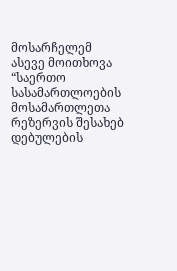მოსარჩელემ ასევე მოითხოვა “საერთო სასამართლოების მოსამართლეთა რეზერვის შესახებ დებულების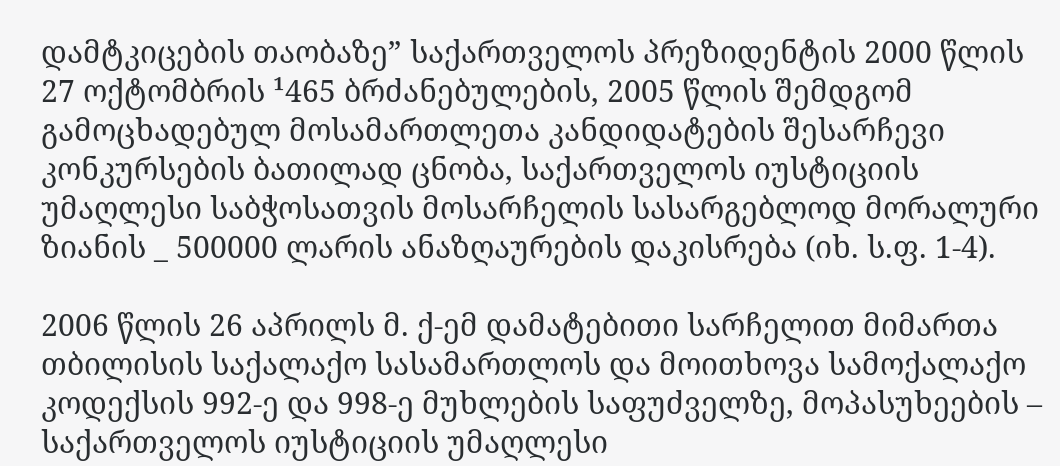დამტკიცების თაობაზე” საქართველოს პრეზიდენტის 2000 წლის 27 ოქტომბრის ¹465 ბრძანებულების, 2005 წლის შემდგომ გამოცხადებულ მოსამართლეთა კანდიდატების შესარჩევი კონკურსების ბათილად ცნობა, საქართველოს იუსტიციის უმაღლესი საბჭოსათვის მოსარჩელის სასარგებლოდ მორალური ზიანის _ 500000 ლარის ანაზღაურების დაკისრება (იხ. ს.ფ. 1-4).

2006 წლის 26 აპრილს მ. ქ-ემ დამატებითი სარჩელით მიმართა თბილისის საქალაქო სასამართლოს და მოითხოვა სამოქალაქო კოდექსის 992-ე და 998-ე მუხლების საფუძველზე, მოპასუხეების – საქართველოს იუსტიციის უმაღლესი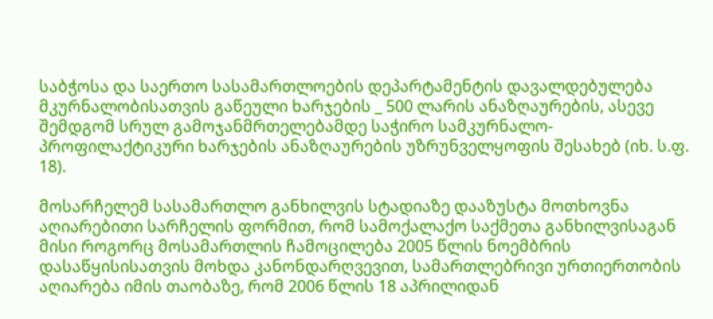საბჭოსა და საერთო სასამართლოების დეპარტამენტის დავალდებულება მკურნალობისათვის გაწეული ხარჯების _ 500 ლარის ანაზღაურების, ასევე შემდგომ სრულ გამოჯანმრთელებამდე საჭირო სამკურნალო-პროფილაქტიკური ხარჯების ანაზღაურების უზრუნველყოფის შესახებ (იხ. ს.ფ. 18).

მოსარჩელემ სასამართლო განხილვის სტადიაზე დააზუსტა მოთხოვნა აღიარებითი სარჩელის ფორმით, რომ სამოქალაქო საქმეთა განხილვისაგან მისი როგორც მოსამართლის ჩამოცილება 2005 წლის ნოემბრის დასაწყისისათვის მოხდა კანონდარღვევით, სამართლებრივი ურთიერთობის აღიარება იმის თაობაზე, რომ 2006 წლის 18 აპრილიდან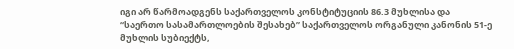იგი არ წარმოადგენს საქართველოს კონსტიტუციის 86.3 მუხლისა და “საერთო სასამართლოების შესახებ” საქართველოს ორგანული კანონის 51-ე მუხლის სუბიექტს,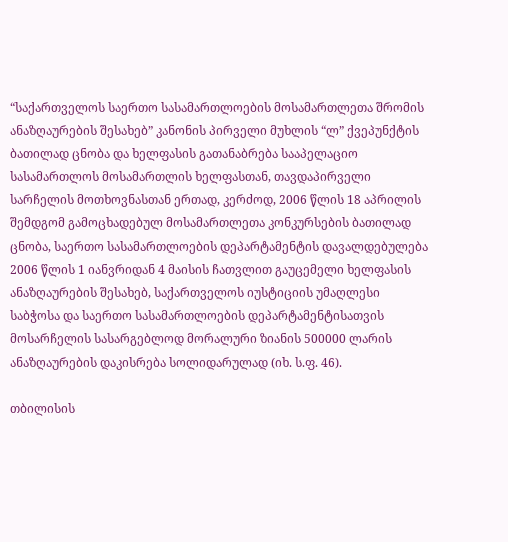“საქართველოს საერთო სასამართლოების მოსამართლეთა შრომის ანაზღაურების შესახებ” კანონის პირველი მუხლის “ლ” ქვეპუნქტის ბათილად ცნობა და ხელფასის გათანაბრება სააპელაციო სასამართლოს მოსამართლის ხელფასთან, თავდაპირველი სარჩელის მოთხოვნასთან ერთად, კერძოდ, 2006 წლის 18 აპრილის შემდგომ გამოცხადებულ მოსამართლეთა კონკურსების ბათილად ცნობა, საერთო სასამართლოების დეპარტამენტის დავალდებულება 2006 წლის 1 იანვრიდან 4 მაისის ჩათვლით გაუცემელი ხელფასის ანაზღაურების შესახებ, საქართველოს იუსტიციის უმაღლესი საბჭოსა და საერთო სასამართლოების დეპარტამენტისათვის მოსარჩელის სასარგებლოდ მორალური ზიანის 500000 ლარის ანაზღაურების დაკისრება სოლიდარულად (იხ. ს.ფ. 46).

თბილისის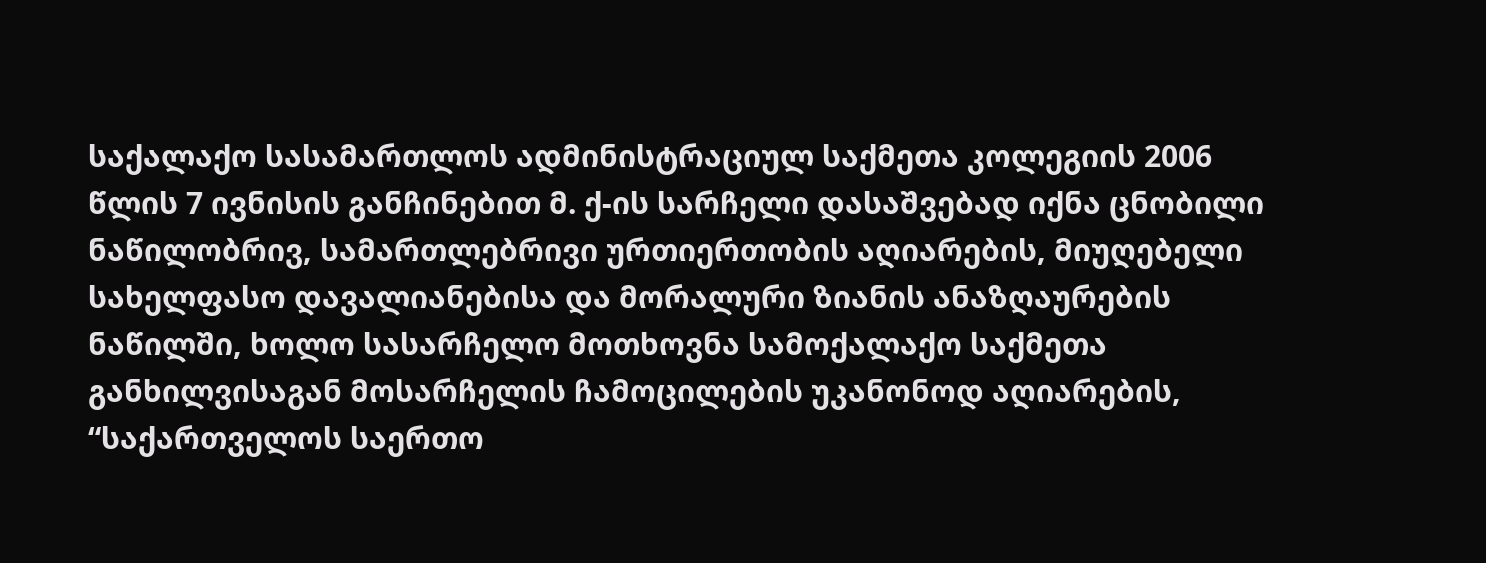საქალაქო სასამართლოს ადმინისტრაციულ საქმეთა კოლეგიის 2006 წლის 7 ივნისის განჩინებით მ. ქ-ის სარჩელი დასაშვებად იქნა ცნობილი ნაწილობრივ, სამართლებრივი ურთიერთობის აღიარების, მიუღებელი სახელფასო დავალიანებისა და მორალური ზიანის ანაზღაურების ნაწილში, ხოლო სასარჩელო მოთხოვნა სამოქალაქო საქმეთა განხილვისაგან მოსარჩელის ჩამოცილების უკანონოდ აღიარების, “საქართველოს საერთო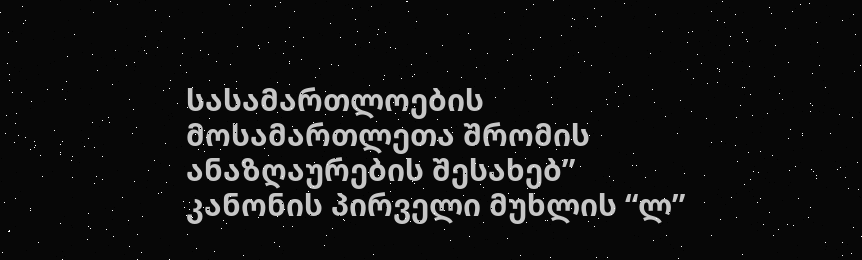სასამართლოების მოსამართლეთა შრომის ანაზღაურების შესახებ” კანონის პირველი მუხლის “ლ”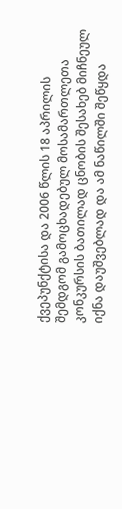ქვეპუნქტისა და 2006 წლის 18 აპრილის შემდგომ გამოცხადებულ მოსამართლეთა კონკურსის ბათილად ცნობის შესახებ მიჩნეულ იქნა დაუშვებლად და ამ ნაწილში შეწყდა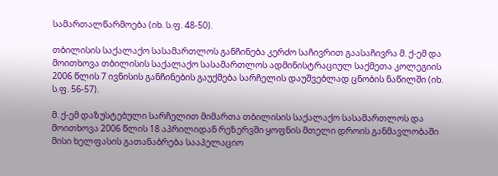სამართალწარმოება (იხ. ს.ფ. 48-50).

თბილისის საქალაქო სასამართლოს განჩინება კერძო საჩივრით გაასაჩივრა მ. ქ-ემ და მოითხოვა თბილისის საქალაქო სასამართლოს ადმინისტრაციულ საქმეთა კოლეგიის 2006 წლის 7 ივნისის განჩინების გაუქმება სარჩელის დაუშვებლად ცნობის ნაწილში (იხ. ს.ფ. 56-57).

მ. ქ-ემ დაზუსტებული სარჩელით მიმართა თბილისის საქალაქო სასამართლოს და მოითხოვა 2006 წლის 18 აპრილიდან რეზერვში ყოფნის მთელი დროის განმავლობაში მისი ხელფასის გათანაბრება სააპელაციო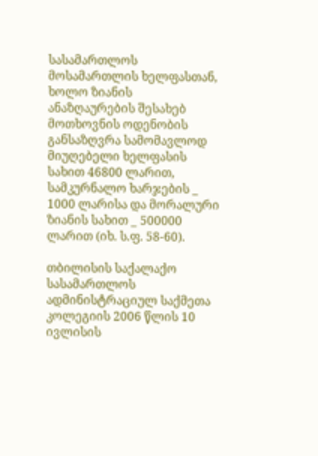სასამართლოს მოსამართლის ხელფასთან, ხოლო ზიანის ანაზღაურების შესახებ მოთხოვნის ოდენობის განსაზღვრა სამომავლოდ მიუღებელი ხელფასის სახით 46800 ლარით, სამკურნალო ხარჯების _ 1000 ლარისა და მორალური ზიანის სახით _ 500000 ლარით (იხ. ს.ფ. 58-60).

თბილისის საქალაქო სასამართლოს ადმინისტრაციულ საქმეთა კოლეგიის 2006 წლის 10 ივლისის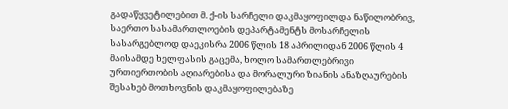გადაწყვეტილებით მ. ქ-ის სარჩელი დაკმაყოფილდა ნაწილობრივ, საერთო სასამართლოების დეპარტამენტს მოსარჩელის სასარგებლოდ დაეკისრა 2006 წლის 18 აპრილიდან 2006 წლის 4 მაისამდე ხელფასის გაცემა, ხოლო სამართლებრივი ურთიერთობის აღიარებისა და მორალური ზიანის ანაზღაურების შესახებ მოთხოვნის დაკმაყოფილებაზე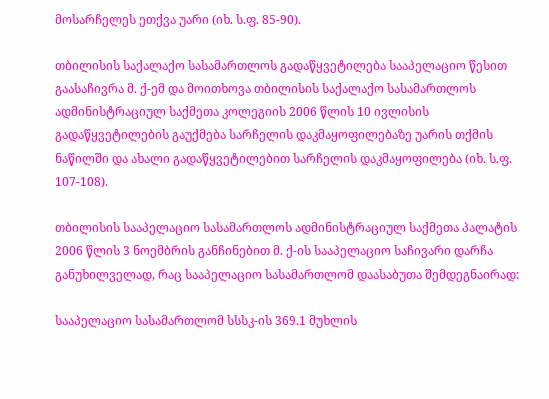მოსარჩელეს ეთქვა უარი (იხ. ს.ფ. 85-90).

თბილისის საქალაქო სასამართლოს გადაწყვეტილება სააპელაციო წესით გაასაჩივრა მ. ქ-ემ და მოითხოვა თბილისის საქალაქო სასამართლოს ადმინისტრაციულ საქმეთა კოლეგიის 2006 წლის 10 ივლისის გადაწყვეტილების გაუქმება სარჩელის დაკმაყოფილებაზე უარის თქმის ნაწილში და ახალი გადაწყვეტილებით სარჩელის დაკმაყოფილება (იხ. ს.ფ. 107-108).

თბილისის სააპელაციო სასამართლოს ადმინისტრაციულ საქმეთა პალატის 2006 წლის 3 ნოემბრის განჩინებით მ. ქ-ის სააპელაციო საჩივარი დარჩა განუხილველად, რაც სააპელაციო სასამართლომ დაასაბუთა შემდეგნაირად:

სააპელაციო სასამართლომ სსსკ-ის 369.1 მუხლის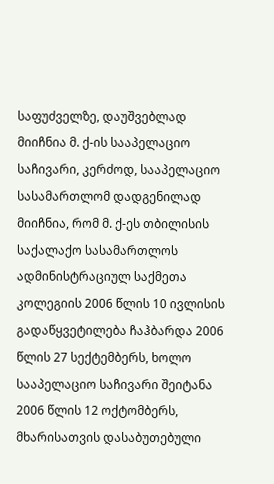საფუძველზე, დაუშვებლად მიიჩნია მ. ქ-ის სააპელაციო საჩივარი, კერძოდ, სააპელაციო სასამართლომ დადგენილად მიიჩნია, რომ მ. ქ-ეს თბილისის საქალაქო სასამართლოს ადმინისტრაციულ საქმეთა კოლეგიის 2006 წლის 10 ივლისის გადაწყვეტილება ჩაჰბარდა 2006 წლის 27 სექტემბერს, ხოლო სააპელაციო საჩივარი შეიტანა 2006 წლის 12 ოქტომბერს, მხარისათვის დასაბუთებული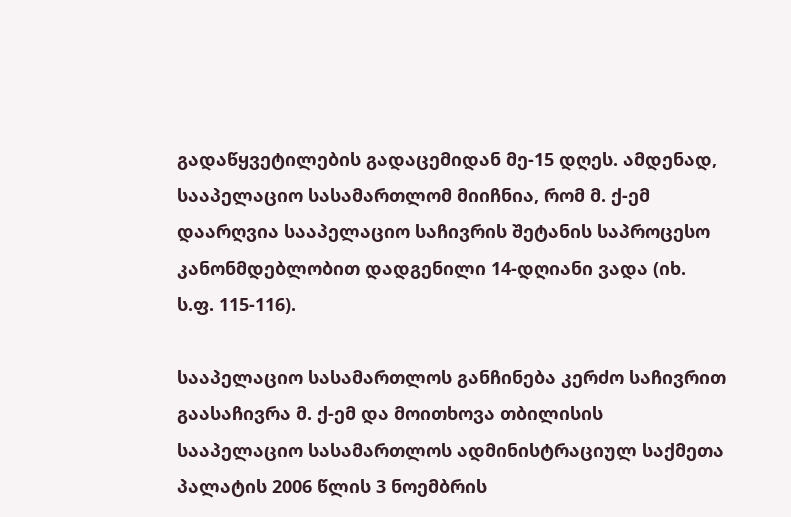გადაწყვეტილების გადაცემიდან მე-15 დღეს. ამდენად, სააპელაციო სასამართლომ მიიჩნია, რომ მ. ქ-ემ დაარღვია სააპელაციო საჩივრის შეტანის საპროცესო კანონმდებლობით დადგენილი 14-დღიანი ვადა (იხ. ს.ფ. 115-116).

სააპელაციო სასამართლოს განჩინება კერძო საჩივრით გაასაჩივრა მ. ქ-ემ და მოითხოვა თბილისის სააპელაციო სასამართლოს ადმინისტრაციულ საქმეთა პალატის 2006 წლის 3 ნოემბრის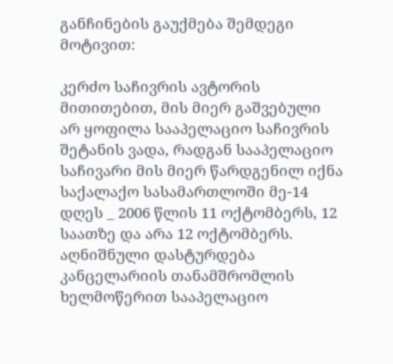განჩინების გაუქმება შემდეგი მოტივით:

კერძო საჩივრის ავტორის მითითებით, მის მიერ გაშვებული არ ყოფილა სააპელაციო საჩივრის შეტანის ვადა, რადგან სააპელაციო საჩივარი მის მიერ წარდგენილ იქნა საქალაქო სასამართლოში მე-14 დღეს _ 2006 წლის 11 ოქტომბერს, 12 საათზე და არა 12 ოქტომბერს. აღნიშნული დასტურდება კანცელარიის თანამშრომლის ხელმოწერით სააპელაციო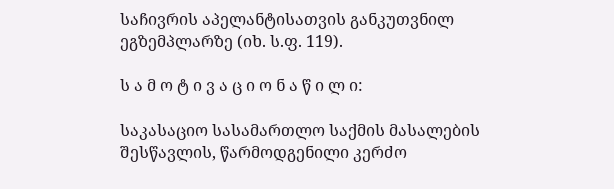საჩივრის აპელანტისათვის განკუთვნილ ეგზემპლარზე (იხ. ს.ფ. 119).

ს ა მ ო ტ ი ვ ა ც ი ო ნ ა წ ი ლ ი:

საკასაციო სასამართლო საქმის მასალების შესწავლის, წარმოდგენილი კერძო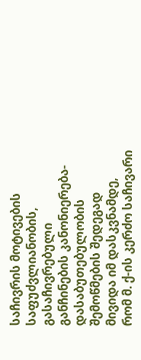საჩივრის მოტივების საფუძვლიანობის, გასაჩივრებული განჩინების კანონიერება-დასაბუთებულობის შემოწმების შედეგად მივიდა იმ დასკვნამდე, რომ მ. ქ-ის კერძო საჩივარი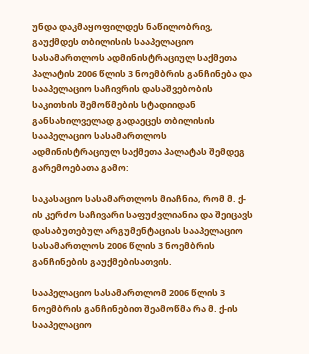უნდა დაკმაყოფილდეს ნაწილობრივ, გაუქმდეს თბილისის სააპელაციო სასამართლოს ადმინისტრაციულ საქმეთა პალატის 2006 წლის 3 ნოემბრის განჩინება და სააპელაციო საჩივრის დასაშვებობის საკითხის შემოწმების სტადიიდან განსახილველად გადაეცეს თბილისის სააპელაციო სასამართლოს ადმინისტრაციულ საქმეთა პალატას შემდეგ გარემოებათა გამო:

საკასაციო სასამართლოს მიაჩნია, რომ მ. ქ-ის კერძო საჩივარი საფუძვლიანია და შეიცავს დასაბუთებულ არგუმენტაციას სააპელაციო სასამართლოს 2006 წლის 3 ნოემბრის განჩინების გაუქმებისათვის.

სააპელაციო სასამართლომ 2006 წლის 3 ნოემბრის განჩინებით შეამოწმა რა მ. ქ-ის სააპელაციო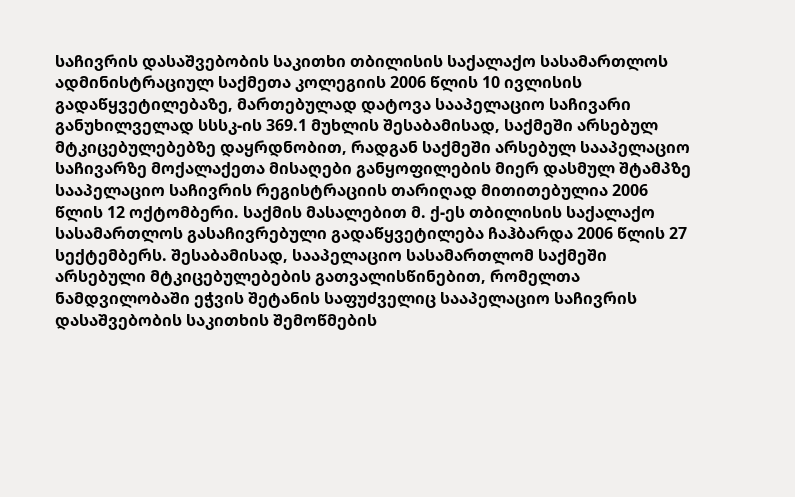საჩივრის დასაშვებობის საკითხი თბილისის საქალაქო სასამართლოს ადმინისტრაციულ საქმეთა კოლეგიის 2006 წლის 10 ივლისის გადაწყვეტილებაზე, მართებულად დატოვა სააპელაციო საჩივარი განუხილველად სსსკ-ის 369.1 მუხლის შესაბამისად, საქმეში არსებულ მტკიცებულებებზე დაყრდნობით, რადგან საქმეში არსებულ სააპელაციო საჩივარზე მოქალაქეთა მისაღები განყოფილების მიერ დასმულ შტამპზე სააპელაციო საჩივრის რეგისტრაციის თარიღად მითითებულია 2006 წლის 12 ოქტომბერი. საქმის მასალებით მ. ქ-ეს თბილისის საქალაქო სასამართლოს გასაჩივრებული გადაწყვეტილება ჩაჰბარდა 2006 წლის 27 სექტემბერს. შესაბამისად, სააპელაციო სასამართლომ საქმეში არსებული მტკიცებულებების გათვალისწინებით, რომელთა ნამდვილობაში ეჭვის შეტანის საფუძველიც სააპელაციო საჩივრის დასაშვებობის საკითხის შემოწმების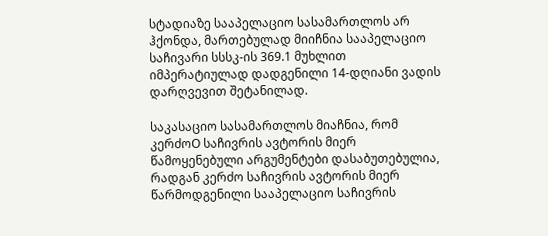სტადიაზე სააპელაციო სასამართლოს არ ჰქონდა, მართებულად მიიჩნია სააპელაციო საჩივარი სსსკ-ის 369.1 მუხლით იმპერატიულად დადგენილი 14-დღიანი ვადის დარღვევით შეტანილად.

საკასაციო სასამართლოს მიაჩნია, რომ კერძოO საჩივრის ავტორის მიერ წამოყენებული არგუმენტები დასაბუთებულია, რადგან კერძო საჩივრის ავტორის მიერ წარმოდგენილი სააპელაციო საჩივრის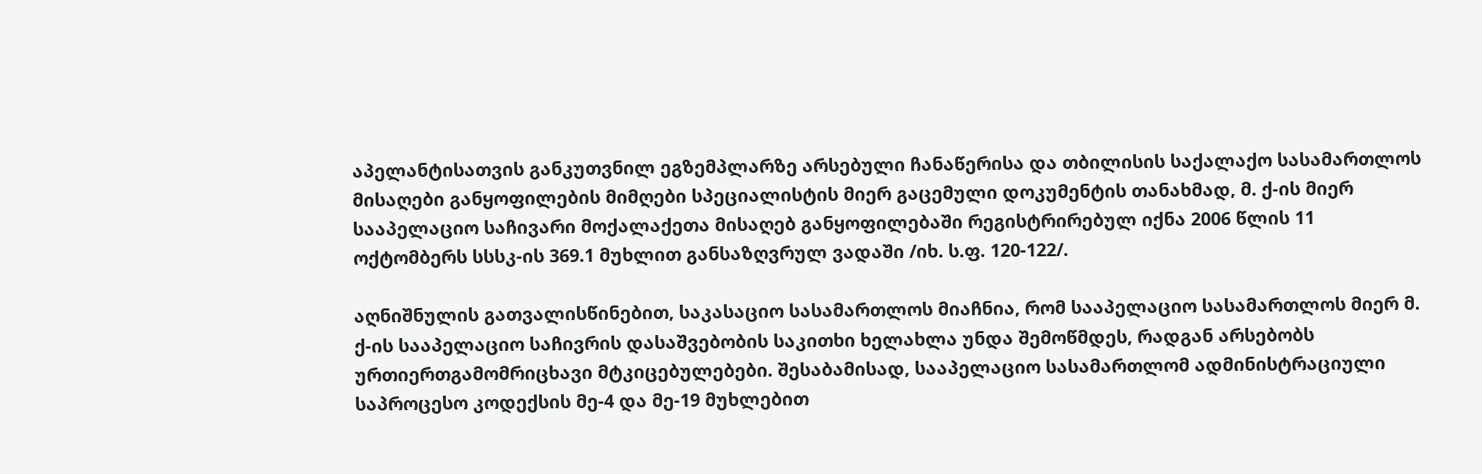აპელანტისათვის განკუთვნილ ეგზემპლარზე არსებული ჩანაწერისა და თბილისის საქალაქო სასამართლოს მისაღები განყოფილების მიმღები სპეციალისტის მიერ გაცემული დოკუმენტის თანახმად, მ. ქ-ის მიერ სააპელაციო საჩივარი მოქალაქეთა მისაღებ განყოფილებაში რეგისტრირებულ იქნა 2006 წლის 11 ოქტომბერს სსსკ-ის 369.1 მუხლით განსაზღვრულ ვადაში /იხ. ს.ფ. 120-122/.

აღნიშნულის გათვალისწინებით, საკასაციო სასამართლოს მიაჩნია, რომ სააპელაციო სასამართლოს მიერ მ. ქ-ის სააპელაციო საჩივრის დასაშვებობის საკითხი ხელახლა უნდა შემოწმდეს, რადგან არსებობს ურთიერთგამომრიცხავი მტკიცებულებები. შესაბამისად, სააპელაციო სასამართლომ ადმინისტრაციული საპროცესო კოდექსის მე-4 და მე-19 მუხლებით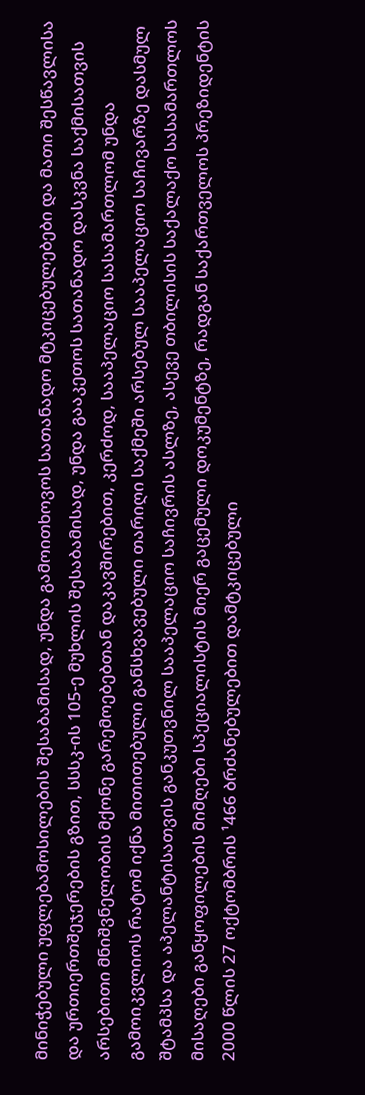მინიჭებული უფლებამოსილების შესაბამისად, უნდა გამოითხოვოს სათანადო მტკიცებულებები და მათი შესწავლისა და ურთიერთშეჯერების გზით, სსსკ-ის 105-ე მუხლის შესაბამისად, უნდა გააკეთოს სათანადო დასკვნა საქმისათვის არსებითი მნიშვნელობის მქონე გარემოებებთან დაკავშირებით, კერძოდ, სააპელაციო სასამართლომ უნდა გამოიკვლიოს რატომ იქნა მითითებული განსხვავებული თარიღი საქმეში არსებულ სააპელაციო საჩივარზე დასმულ შტამპსა და აპელანტისათვის განკუთვნილ სააპელაციო საჩივრის ასლზე, ასევე თბილისის საქალაქო სასამართლოს მისაღები განყოფილების მიმღები სპეციალისტის მიერ გაცემული დოკუმენტზე, რადგან საქართველოს პრეზიდენტის 2000 წლის 27 ოქტომბრის ¹466 ბრძანებულებით დამტკიცებული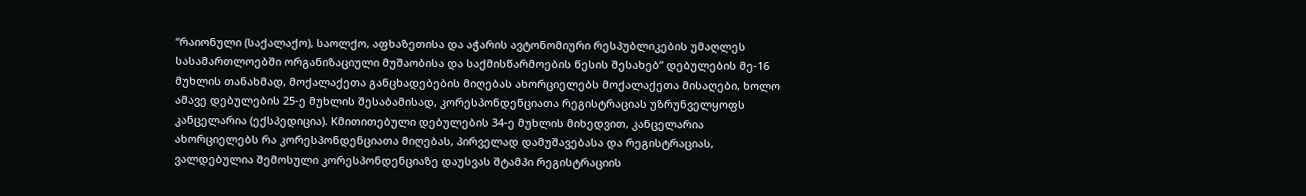“რაიონული (საქალაქო), საოლქო, აფხაზეთისა და აჭარის ავტონომიური რესპუბლიკების უმაღლეს სასამართლოებში ორგანიზაციული მუშაობისა და საქმისწარმოების წესის შესახებ” დებულების მე-16 მუხლის თანახმად, მოქალაქეთა განცხადებების მიღებას ახორციელებს მოქალაქეთა მისაღები, ხოლო ამავე დებულების 25-ე მუხლის შესაბამისად, კორესპონდენციათა რეგისტრაციას უზრუნველყოფს კანცელარია (ექსპედიცია). Kმითითებული დებულების 34-ე მუხლის მიხედვით, კანცელარია ახორციელებს რა კორესპონდენციათა მიღებას, პირველად დამუშავებასა და რეგისტრაციას, ვალდებულია შემოსული კორესპონდენციაზე დაუსვას შტამპი რეგისტრაციის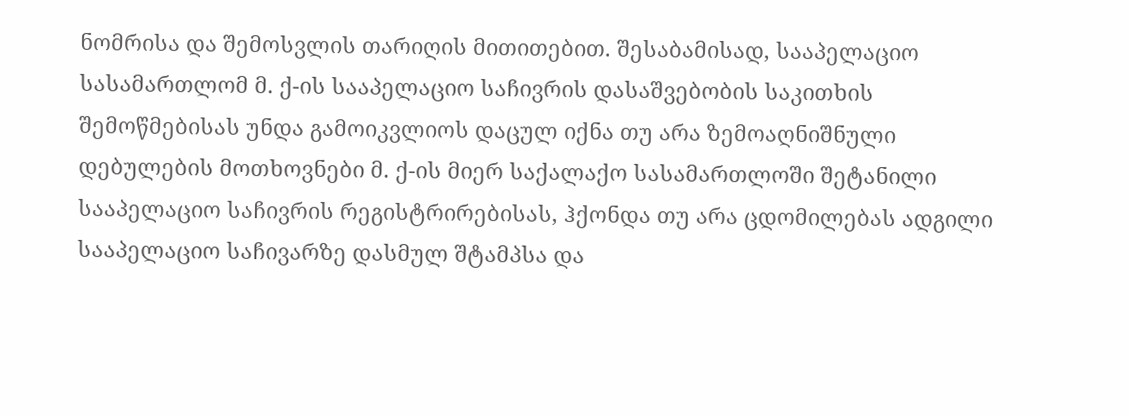ნომრისა და შემოსვლის თარიღის მითითებით. შესაბამისად, სააპელაციო სასამართლომ მ. ქ-ის სააპელაციო საჩივრის დასაშვებობის საკითხის შემოწმებისას უნდა გამოიკვლიოს დაცულ იქნა თუ არა ზემოაღნიშნული დებულების მოთხოვნები მ. ქ-ის მიერ საქალაქო სასამართლოში შეტანილი სააპელაციო საჩივრის რეგისტრირებისას, ჰქონდა თუ არა ცდომილებას ადგილი სააპელაციო საჩივარზე დასმულ შტამპსა და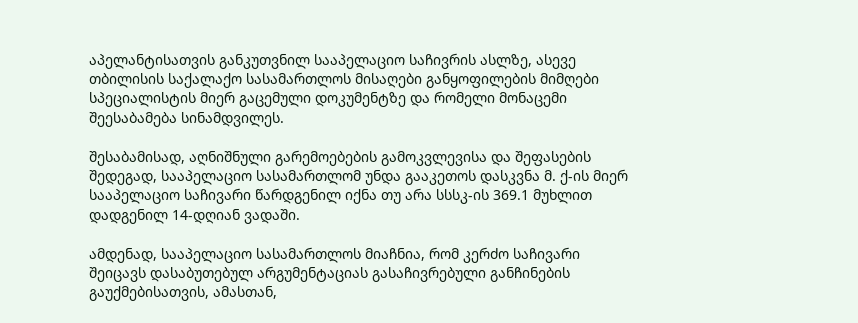აპელანტისათვის განკუთვნილ სააპელაციო საჩივრის ასლზე, ასევე თბილისის საქალაქო სასამართლოს მისაღები განყოფილების მიმღები სპეციალისტის მიერ გაცემული დოკუმენტზე და რომელი მონაცემი შეესაბამება სინამდვილეს.

შესაბამისად, აღნიშნული გარემოებების გამოკვლევისა და შეფასების შედეგად, სააპელაციო სასამართლომ უნდა გააკეთოს დასკვნა მ. ქ-ის მიერ სააპელაციო საჩივარი წარდგენილ იქნა თუ არა სსსკ-ის 369.1 მუხლით დადგენილ 14-დღიან ვადაში.

ამდენად, სააპელაციო სასამართლოს მიაჩნია, რომ კერძო საჩივარი შეიცავს დასაბუთებულ არგუმენტაციას გასაჩივრებული განჩინების გაუქმებისათვის, ამასთან,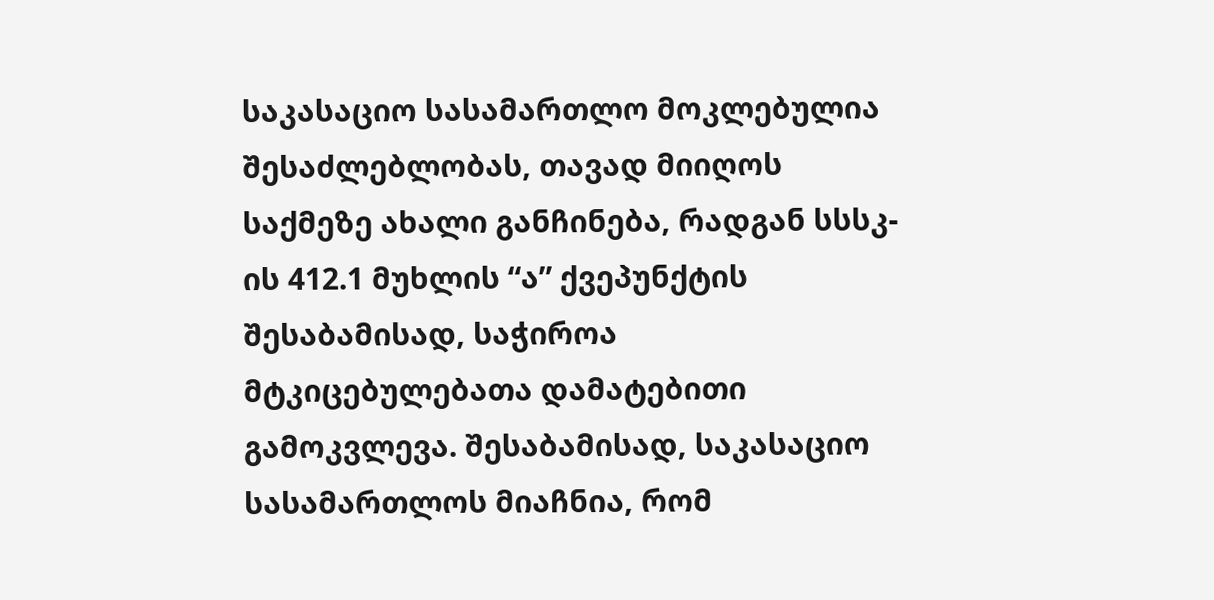საკასაციო სასამართლო მოკლებულია შესაძლებლობას, თავად მიიღოს საქმეზე ახალი განჩინება, რადგან სსსკ-ის 412.1 მუხლის “ა” ქვეპუნქტის შესაბამისად, საჭიროა მტკიცებულებათა დამატებითი გამოკვლევა. შესაბამისად, საკასაციო სასამართლოს მიაჩნია, რომ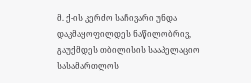მ. ქ-ის კერძო საჩივარი უნდა დაკმაყოფილდეს ნაწილობრივ, გაუქმდეს თბილისის სააპელაციო სასამართლოს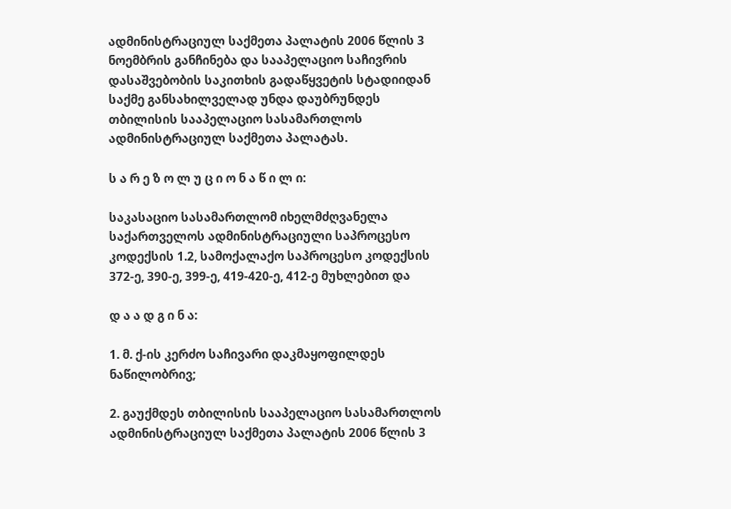ადმინისტრაციულ საქმეთა პალატის 2006 წლის 3 ნოემბრის განჩინება და სააპელაციო საჩივრის დასაშვებობის საკითხის გადაწყვეტის სტადიიდან საქმე განსახილველად უნდა დაუბრუნდეს თბილისის სააპელაციო სასამართლოს ადმინისტრაციულ საქმეთა პალატას.

ს ა რ ე ზ ო ლ უ ც ი ო ნ ა წ ი ლ ი:

საკასაციო სასამართლომ იხელმძღვანელა საქართველოს ადმინისტრაციული საპროცესო კოდექსის 1.2, სამოქალაქო საპროცესო კოდექსის 372-ე, 390-ე, 399-ე, 419-420-ე, 412-ე მუხლებით და

დ ა ა დ გ ი ნ ა:

1. მ. ქ-ის კერძო საჩივარი დაკმაყოფილდეს ნაწილობრივ;

2. გაუქმდეს თბილისის სააპელაციო სასამართლოს ადმინისტრაციულ საქმეთა პალატის 2006 წლის 3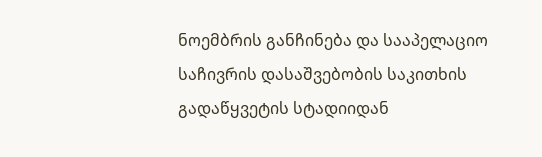ნოემბრის განჩინება და სააპელაციო საჩივრის დასაშვებობის საკითხის გადაწყვეტის სტადიიდან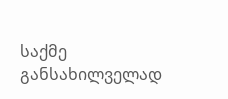საქმე განსახილველად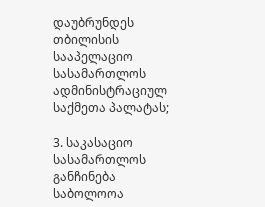დაუბრუნდეს თბილისის სააპელაციო სასამართლოს ადმინისტრაციულ საქმეთა პალატას;

3. საკასაციო სასამართლოს განჩინება საბოლოოა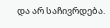და არ საჩივრდება.